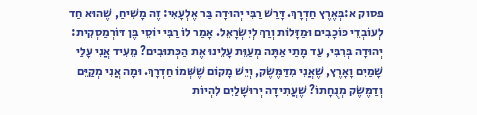פסוק א:בְּאֶרֶץ חַדְרָךְ. דָּרַשׁ רַבִּי יְהוּדָה בַּר אֶלְעָאִי: זֶה מָשִׁיחַ, שֶׁהוּא חַד לְעוֹבְדֵי כּוֹכָבִים וּמַזָּלוֹת וְרַךְ לְיִשְׂרָאֵל. אָמַר לוֹ רַבִּי יוֹסֵי בֶּן דּוֹרְמַסְקִית: יְהוּדָה בְּרִבִּי, עַד מָתַי אַתָּה מְעַוֵּת עָלֵינוּ אֶת הַכְּתוּבִים? מֵעִיד אֲנִי עָלַי שָׁמַיִם וָאָרֶץ, שֶׁאֲנִי מִדַּמֶּשֶׂק, וְיֵשׁ מָקוֹם שֶׁשְּׁמוֹ חַדְרָךְ. וּמָה אֲנִי מְקַיֵּם וְדַמֶּשֶׂק מְנֻחָתוֹ? שֶׁעֲתִידָה יְרוּשָׁלַיִם לִהְיוֹת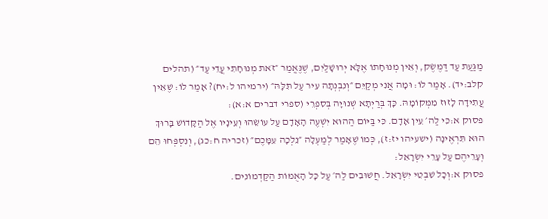מַגַּעַת עַד דַּמֶּשֶׂק, וְאֵין מְנוּחָתוֹ אֶלָּא יְרוּשָׁלַיִם, שֶׁנֶּאֱמַר ״זֹאת מְנוּחָתִי עֲדֵי עַד״ (תהלים קלב:יד). אָמַר לוֹ: וּמָה אֲנִי מְקַיֵּם ״וְנִבְנְתָה עִיר עַל תִּלָּהּ״ (ירמיהו ל:יח)? אָמַר לוֹ: שֶׁאֵין עֲתִידָה לָזוּז מִמְּקוֹמָהּ. כָּךְ בְּרַיְתָא שְׁנוּיָה בְּסִפְרֵי (ספרי דברים א:א):
פסוק א:כִּי לַה׳ עֵין אָדָם. כִּי בַּיּוֹם הַהוּא יִשְׁעֶה הָאָדָם עַל עוֹשֵׂהוּ וְעֵינָיו אֶל הַקָּדוֹשׁ בָּרוּךְ הוּא תִּרְאֶינָה (ישעיהו יז:ז), כְּמוֹ שֶׁאָמַר לְמַעְלָה ״נֵלְכָה עִמָּכֶם״ (זכריה ח:כג), וְנִסְפְּחוּ הֵם וְעָרֵיהֶם עַל עָרֵי יִשְׂרָאֵל:
פסוק א:וְכָל שִׁבְטֵי יִשְׂרָאֵל. חֲשׁוּבִים לַה׳ עַל כָּל הָאֻמּוֹת הַקַּדְמוֹנִים.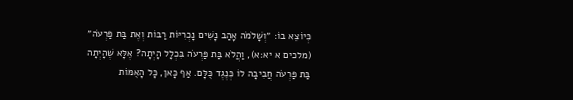כְּיוֹצֵא בוֹ: ״וְשָׁלֹמֹה אָהַב נָשִׁים נָכְרִיּוֹת רַבּוֹת וְאֶת בַּת פַּרְעֹה״ (מלכים א יא:א), וַהֲלֹא בַּת פַּרְעֹה בִּכְלָל הָיְתָה? אֶלָּא שֶׁהָיְתָה בַּת פַּרְעֹה חֲבִיבָה לוֹ כְּנֶגֶד כֻּלָּם. אַף כָּאן, כָּל הָאֻמּוֹת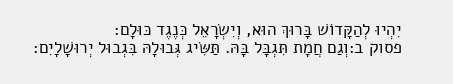יִהְיוּ לְהַקָּדוֹשׁ בָּרוּךְ הוּא, וְיִשְׂרָאֵל כְּנֶגֶד כּוּלָם:
פסוק ב:וְגַם חֲמָת תִּגְבָּל בָּהּ. תַּשִּׂיג גְּבוּלָהּ בִּגְבוּל יְרוּשָׁלָיִם: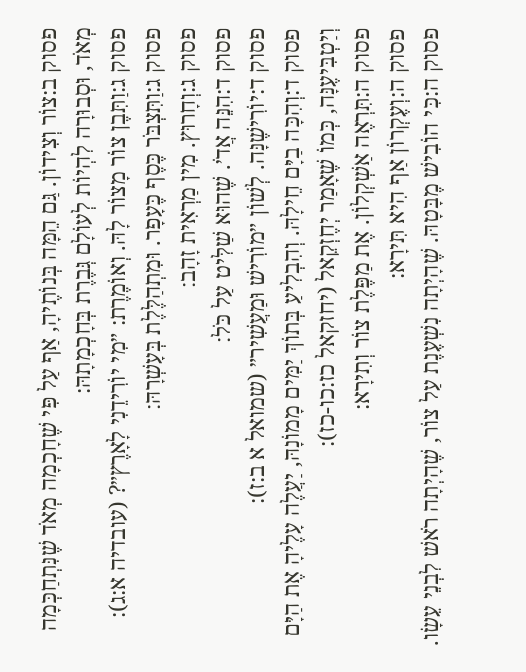פסוק ב:צוֹר וְצִידוֹן. גַּם הֵמָּה בְּנוֹתֶיהָ, אַף עַל פִּי שֶׁחָכְמָה מְאֹד שֶׁנִּתְחַכְּמָה מְאֹד, וּסְבוּרָה לִהְיוֹת לְעוֹלָם גְּבֶרֶת בְּחָכְמָתָהּ:
פסוק ג:וַתִּבֶן צוֹר מָצוֹר לָהּ. וְאוֹמֶרֶת: ״מִי יוֹרִידֵנִי לָאָרֶץ״? (עובדיה א:ג):
פסוק ג:וַתִּצְבֹּר כֶּסֶף כֶּעָפָר. וּמִתְהַלֶּלֶת בְּעָשְׁרָהּ׃
פסוק ג:וְחָרוּץ. מִין מַרְאִית זָהָב׃
פסוק ד:הִנֵּה אֲדֹ׳. שֶׁהוּא שַׁלִּיט עַל כֹּל׃
פסוק ד:יוֹרִישֶׁנָּה. לְשׁוֹן ״מוֹרִישׁ וּמַעֲשִׁיר״ (שמואל א ב:ז):
פסוק ד:וְהִכָּה בַיָּם חֵילָהּ. וְהִבְלִיעַ בְּתוֹךְ יַמִּים מָמוֹנָהּ, יַעֲלֶה עָלֶיהָ אֶת הַיָּם וְיַטְבִּיעֶנָּה, כְּמוֹ שֶׁאָמַר יְחֶזְקֵאל (יחזקאל כז:כו-כז):
פסוק ה:תִּרְאֶה אַשְׁקְלוֹן. אֶת מַפֶּלֶת צוֹר וְתִירָא:
פסוק ה:וְעֶקְרוֹן אַף הִיא תִּירָא:
פסוק ה:כִּי הוֹבִישׁ מֶבָּטָהּ. שֶׁהָיְתָה נִשְׁעֶנֶת עַל צוֹר, שֶׁהָיְתָה רֹאשׁ לִבְנֵי עֵשָׂו.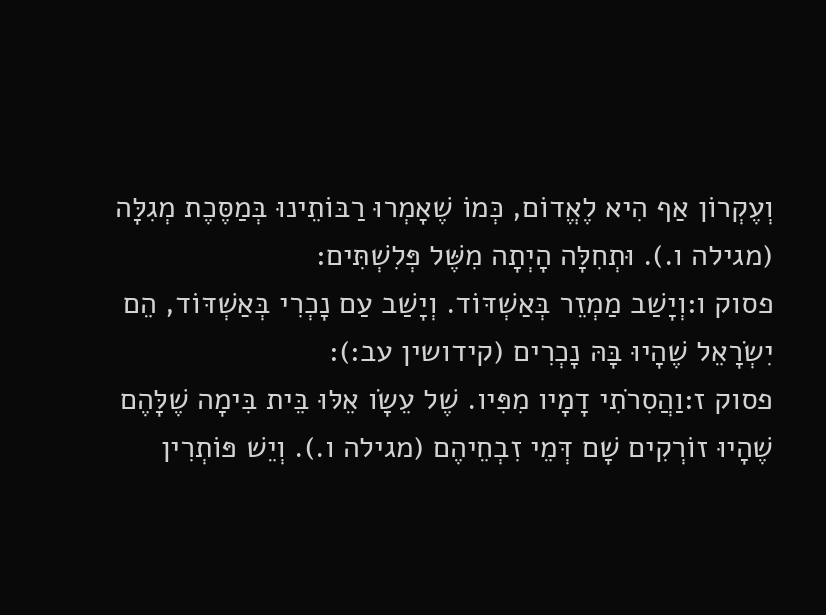וְעֶקְרוֹן אַף הִיא לֶאֱדוֹם, כְּמוֹ שֶׁאָמְרוּ רַבּוֹתֵינוּ בְּמַסֶּכֶת מְגִלָּה (מגילה ו.). וּתְחִלָּה הָיְתָה מִשֶּׁל פְּלִשְׁתִּים:
פסוק ו:וְיָשַׁב מַמְזֵר בְּאַשְׁדּוֹד. וְיָשַׁב עַם נָכְרִי בְּאַשְׁדּוֹד, הֵם יִשְׂרָאֵל שֶׁהָיוּ בָּהּ נָכְרִים (קידושין עב:):
פסוק ז:וַהֲסִרֹתִי דָמָיו מִפִּיו. שֶׁל עֵשָׂו אֵלּוּ בֵּית בִּימָה שֶׁלָּהֶם שֶׁהָיוּ זוֹרְקִים שָׁם דְּמֵי זִבְחֵיהֶם (מגילה ו.). וְיֵשׁ פּוֹתְרִין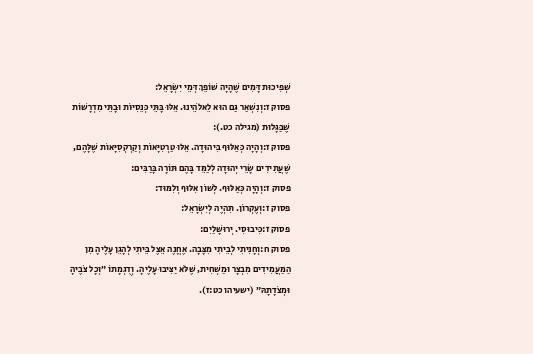שְׁפִיכוּת דָּמִים שֶׁהָיָה שׁוֹפֵךְ דְּמֵי יִשְׂרָאֵל:
פסוק ז:וְנִשְׁאַר גַּם הוּא לֵאלֹהֵינוּ. אֵלּוּ בָּתֵּי כְּנֵסִיּוֹת וּבָתֵּי מִדְרָשׁוֹת שֶׁבַּגָּלוּת (מגילה כט.):
פסוק ז:וְהָיָה כְּאַלּוּף בִּיהוּדָה. אֵלּוּ טַרְטִיָּאוֹת וְקַרְקְסִיָּאוֹת שֶׁלָּהֶם, שֶׁעֲתִידִים שָׂרֵי יְהוּדָה לְלַמֵּד בָּהֶם תּוֹרָה בָּרַבִּים:
פסוק ז:וְהָיָה כְּאַלּוּף. לְשׁוֹן אִלּוּף וְלִמּוּד:
פסוק ז:וְעֶקְרוֹן. תִּהְיֶה לְיִשְׂרָאֵל:
פסוק ז:כִּיבוּסִי. יְרוּשָׁלַיִם:
פסוק ח:וְחָנִיתִי לְבֵיתִי מִצָּבָה. אֶחֱנֶה אֵצֶל בֵּיתִי לְהָגֵן עָלֶיהָ מִן הַמַּעֲמִידִים מִבְצָר וּמַשְׁחִית, שֶׁלֹּא יַצִּיבוּ עָלֶיהָ. וְדֻגְמָתוֹ ״וְכָל צֹבֶיהָ וּמְצֹדָתָהּ״ (ישעיהו כט:ז).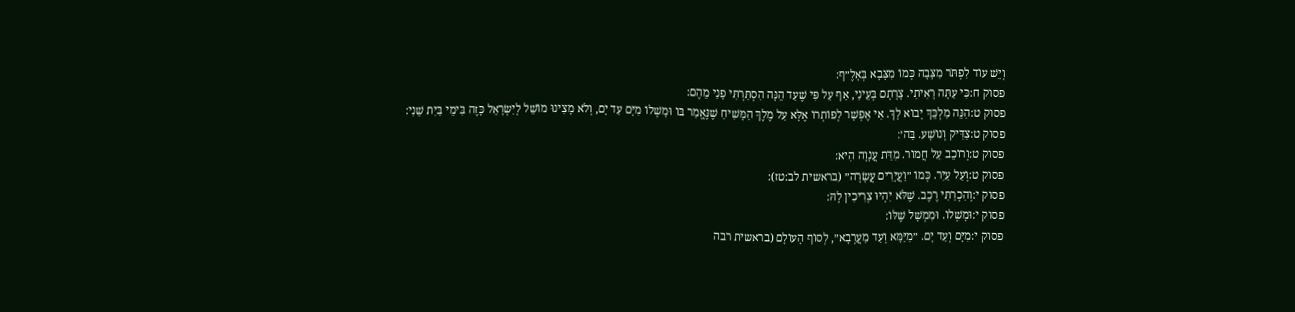וְיֵשׁ עוֹד לִפְתֹּר מִצָּבָה כְּמוֹ מִצָּבָא בְּאָלֶ״ף:
פסוק ח:כִּי עַתָּה רָאִיתִי. צָרָתָם בְּעֵינַי, אַף עַל פִּי שֶׁעַד הֵנָּה הִסְתַּרְתִּי פָנַי מֵהֶם:
פסוק ט:הִנֵּה מַלְכֵּךְ יָבוֹא לָךְ. אִי אֶפְשָׁר לְפוֹתְרוֹ אֶלָּא עַל מֶלֶךְ הַמָּשִׁיחַ שֶׁנֶּאֱמַר בּוֹ וּמָשְׁלוֹ מִיָּם עַד יָם, וְלֹא מָצִינוּ מוֹשֵׁל לְיִשְׂרָאֵל כָּזֶה בִּימֵי בַּיִת שֵׁנִי:
פסוק ט:צַדִּיק וְנוֹשָׁע. בַּה׳׃
פסוק ט:וְרוֹכֵב עַל חֲמוֹר. מִדַּת עֲנָוָה הִיא:
פסוק ט:וְעַל עַיִר. כְּמוֹ ״וַעֲיָרִים עֲשָׂרָה״ (בראשית לב:טז):
פסוק י:וְהִכְרַתִּי רֶכֶב. שֶׁלֹּא יִהְיוּ צְרִיכִין לָהּ:
פסוק י:וּמָשְׁלוֹ. וּמִמְשָׁל שֶׁלּוֹ:
פסוק י:מִיָּם וְעַד יָם. ״מִיַּמָּא וְעַד מַעֲרְבָא״, לְסוֹף הָעוֹלָם (בראשית רבה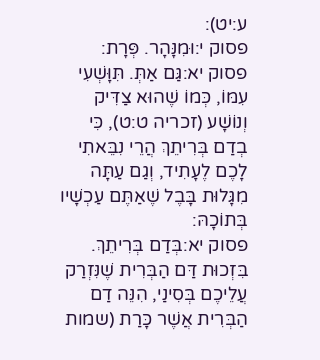ע:יט):
פסוק י:וּמִנָּהָר. פְּרָת:
פסוק יא:גַּם אַתְּ. תִּוָּשְׁעִי עִמּוֹ, כְּמוֹ שֶׁהוּא צַדִּיק וְנוֹשָׁע (זכריה ט:ט), כִּי בְדַם בְּרִיתֵךְ הֲרֵי נִבֵּאתִי לָכֶם לֶעָתִיד, וְגַם עַתָּה מִגָּלוּת בָּבֶל שֶׁאַתֶּם עַכְשָׁיו בְּתוֹכָהּ:
פסוק יא:בְּדַם בְּרִיתֵךְ. בִּזְכוּת דַּם הַבְּרִית שֶׁנִּזְרַק עֲלֵיכֶם בְּסִינַי, הִנֵּה דַם הַבְּרִית אֲשֶׁר כָּרַת (שמות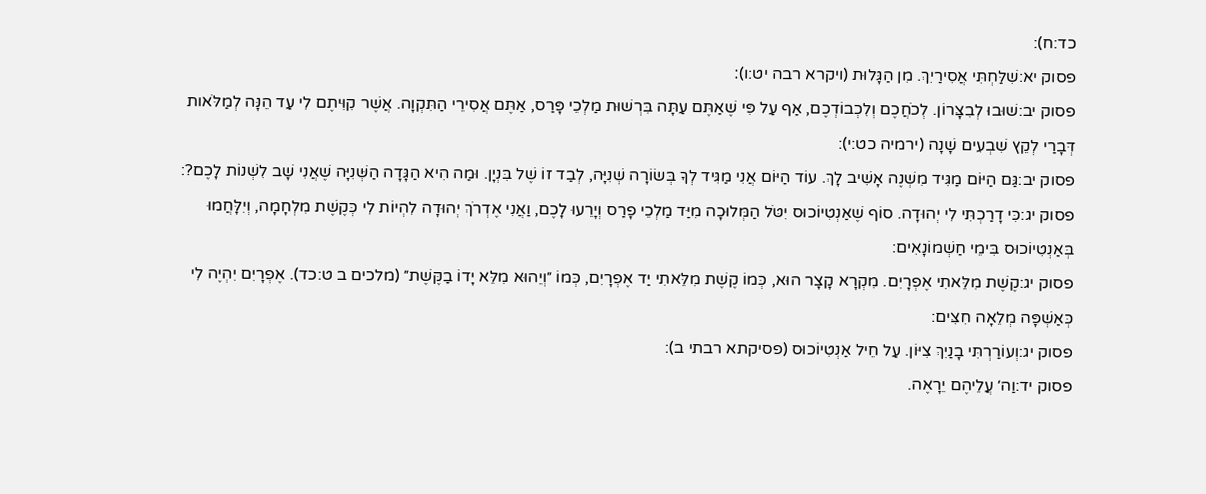כד:ח):
פסוק יא:שִׁלַּחְתִּי אֲסִירַיִךְ. מִן הַגָּלוּת (ויקרא רבה יט:ו)׃
פסוק יב:שׁוּבוּ לְבִצָּרוֹן. לְכֹחֲכֶם וְלִכְבוֹדְכֶם, אַף עַל פִּי שֶׁאַתֶּם עַתָּה בִּרְשׁוּת מַלְכֵי פָּרַס, אַתֶּם אֲסִירֵי הַתִּקְוָה. אֲשֶׁר קִוִּיתֶם לִי עַד הֵנָּה לְמַלֹּאות דְּבָרַי לְקֵץ שִׁבְעִים שָׁנָה (ירמיה כט:י):
פסוק יב:גַּם הַיּוֹם מַגִּיד מִשְׁנֶה אָשִׁיב לָךְ. עוֹד הַיּוֹם אֲנִי מַגִּיד לְךָ בְּשׂוֹרָה שְׁנִיָּה, לְבַד זוֹ שֶׁל בִּנְיָן. וּמַה הִיא הַגָּדָה הַשְּׁנִיָּה שֶׁאֲנִי שָׁב לִשְׁנוֹת לָכֶם?:
פסוק יג:כִּי דָרַכְתִּי לִי יְהוּדָה. סוֹף שֶׁאַנְטִיוֹכוּס יִטֹּל הַמְּלוּכָה מִיַּד מַלְכֵי פָרַס וְיָרֵעוּ לָכֶם, וַאֲנִי אֶדְרֹךְ יְהוּדָה לִהְיוֹת לִי כְּקֶשֶׁת מִלְחָמָה, וְיִלָּחֲמוּ בְּאַנְטִיוֹכוּס בִּימֵי חַשְׁמוֹנָאִים:
פסוק יג:קֶשֶׁת מִלֵּאתִי אֶפְרָיִם. מִקְרָא קָצָר הוּא, כְּמוֹ קֶשֶׁת מִלֵּאתִי יַד אֶפְרָיִם, כְּמוֹ ״וְיֵהוּא מִלֵּא יָדוֹ בַקֶּשֶׁת״ (מלכים ב ט:כד). אֶפְרָיִם יִהְיֶה לִי כְּאַשְׁפָּה מְלֵאָה חִצִּים:
פסוק יג:וְעוֹרַרְתִּי בָנַיִךְ צִיּוֹן. עַל חֵיל אַנְטִיוֹכוּס (פסיקתא רבתי ב):
פסוק יד:וַה׳ עֲלֵיהֶם יֵרָאֶה.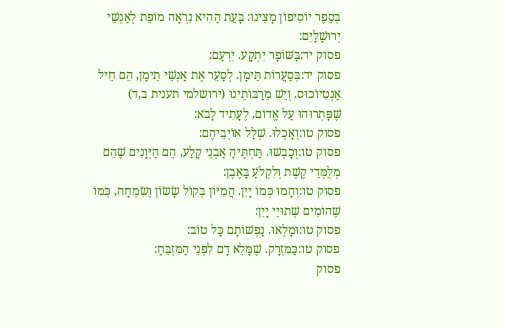בְּסֵפֶר יוֹסִיפוֹן מָצִינוּ: בָּעֵת הַהִיא נִרְאָה מוֹפֵת לְאַנְשֵׁי יְרוּשָׁלָיִם:
פסוק יד:בַּשּׁוֹפָר יִתְקָע. יִרְעַם:
פסוק יד:בְּסַעֲרוֹת תֵּימָן. לְסַעֵר אֶת אַנְשֵׁי תֵימָן, הֵם חֵיל אַנְטִיוֹכוּס. וְיֵשׁ מֵרַבּוֹתֵינוּ (ירושלמי תענית ב,ד) שֶׁפָּתְרוּהוּ עַל אֱדוֹם, לֶעָתִיד לָבֹא:
פסוק טו:וְאָכְלוּ. שְׁלַל אוֹיְבֵיהֶם:
פסוק טו:וְכָבְשׁוּ. תַּחְתֶּיהָ אַבְנֵי קָלַע, הֵם הַיְּוָנִים שֶׁהֵם מְלֻמְּדֵי קֶשֶׁת וְלִקְלֹעַ בָּאֶבֶן:
פסוק טו:וְהָמוּ כְּמוֹ יָיִן. הֲמִיּוֹן בְּקוֹל שָׂשׂוֹן וְשִׂמְחָה, כְּמוֹ שֶׁהוֹמִים שְׁתוּיֵי יָיִן:
פסוק טו:וּמָלְאוּ. נַפְשׁוֹתָם כָּל טוֹב:
פסוק טו:כַּמִּזְרָק. שֶׁמָּלֵא דָם לִפְנֵי הַמִּזְבֵּחַ:
פסוק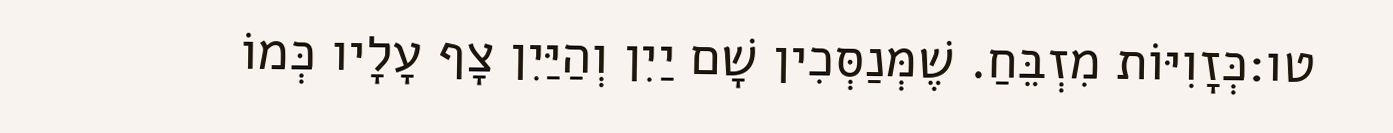טו:כְּזָוִיּוֹת מִזְבֵּחַ. שֶׁמְּנַסְּכִין שָׁם יַיִן וְהַיַּיִן צָף עָלָיו כְּמוֹ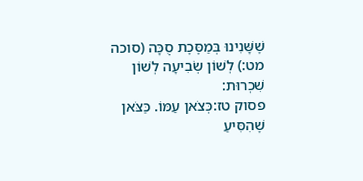שֶׁשָּׁנִינוּ בְּמַסֶּכֶת סֻכָּה (סוכה מט:) לְשׁוֹן שְׂבִיעָה לְשׁוֹן שִׁכְרוּת:
פסוק טז:כְּצֹאן עַמּוֹ. כַּצֹּאן שֶׁהִסִּיעַ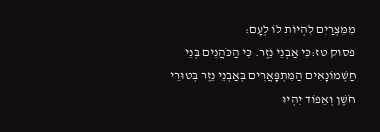מִמִּצְרַיִם לִהְיוֹת לוֹ לְעָם:
פסוק טז:כִּי אַבְנֵי נֵזֶר. כִּי הַכֹּהֲנִים בְּנֵי חַשְׁמוֹנָאִים הַמִּתְפָּאֲרִים בְּאַבְנֵי נֵזֶר בְּטוּרֵי חֹשֶׁן וְאֵפוֹד יִהְיוּ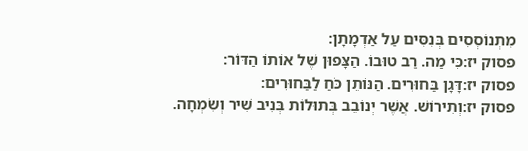מִתְנוֹסְסִים בְּנִסִּים עַל אַדְמָתָן:
פסוק יז:כִּי מַה. רַב טוּבוֹ. הַצָּפוּן שֶׁל אוֹתוֹ הַדּוֹר:
פסוק יז:דָּגָן בַּחוּרִים. הַנּוֹתֵן כֹּחַ לַבַּחוּרִים:
פסוק יז:וְתִירוֹשׁ. אֲשֶׁר יְנוֹבֵב בְּתוּלוֹת בְּנִיב שִׁיר וְשִׂמְחָה.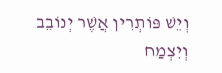וְיֵשׁ פּוֹתְרִין אֲשֶׁר יְנוֹבֵב וְיִצְמַח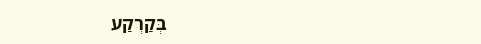בְּקַרְקַע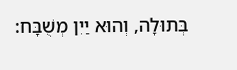בְּתוּלָה, וְהוּא יַיִן מְשֻׁבָּח: